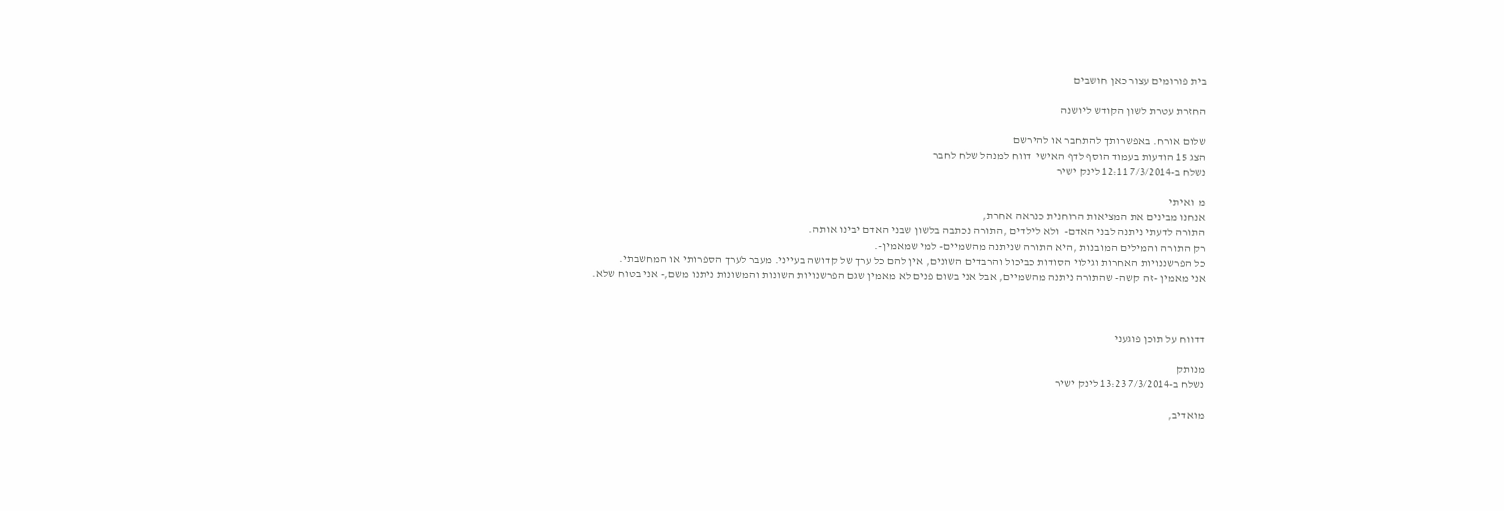בית פורומים עצור כאן חושבים

החזרת עטרת לשון הקודש ליושנה

שלום אורח. באפשרותך להתחבר או להירשם
הצג 15 הודעות בעמוד הוסף לדף האישי  דווח למנהל שלח לחבר
נשלח ב-7/3/2014 12:11 לינק ישיר

מ  ואיתי
אנחנו מבינים את המציאות הרוחנית כנראה אחרת,
התורה לדעתי ניתנה לבני האדם-  ולא לילדים ,התורה נכתבה בלשון שבני האדם יבינו אותה.
רק התורה והמילים המובנות ,היא התורה שניתנה מהשמיים- למי שמאמין-.
כל הפרשננויות האחרות וגילוי הסודות כביכול והרבדים השונים, אין להם כל ערך של קדושה בעייני. מעבר לערך הספרותי או המחשבתי.
אני מאמין -זה קשה- שהתורה ניתנה מהשמיים, אבל אני בשום פנים לא מאמין שגם הפרשנויות השונות והמשונות ניתנו משם,- אני בטוח שלא.



דדווח על תוכן פוגעני

מנותק
נשלח ב-7/3/2014 13:23 לינק ישיר

מואדיב,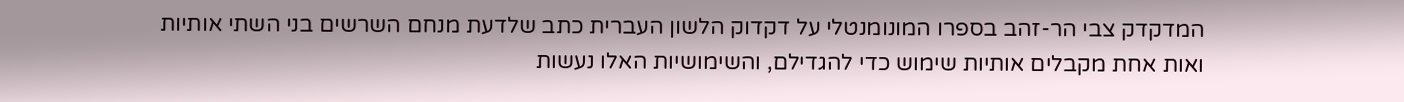המדקדק צבי הר-זהב בספרו המונומנטלי על דקדוק הלשון העברית כתב שלדעת מנחם השרשים בני השתי אותיות ואות אחת מקבלים אותיות שימוש כדי להגדילם, והשימושיות האלו נעשות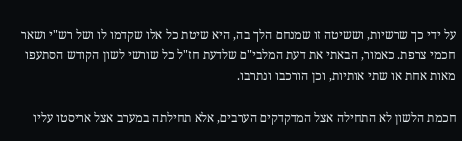על ידי כך שרשיות, וששיטה זו שמנחם הלך בה, היא שיטת כל אלו שקדמו לו ושל רש"י ושאר חכמי צרפת. כאמור, הבאתי את דעת המלבי"ם שלדעת חז"ל כל שורשי לשון הקודש הסתעפו מאות אחת או שתי אותיות, וכן הורכבו ונתרבו.

חכמת הלשון לא התחילה אצל המדקדקים הערבים, אלא תחילתה במערב אצל אריסטו עליו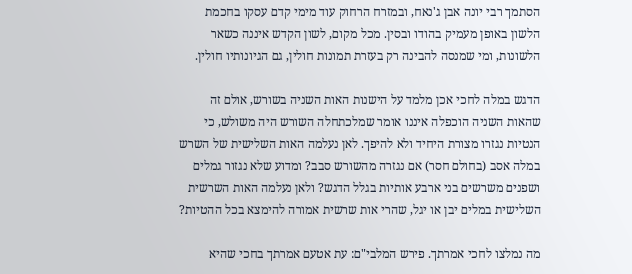הסתמך רבי יונה אבן ג'נאח, ובמזרח הרחוק עוד מימי קדם עסקו בחכמת הלשון באופן מעמיק בהודו ובסין. מכל מקום, לשון הקדש איננה כשאר הלשונות, ומי שמנסה להבינה רק בעזרת תמונות חולין, גם הגיונותיו חולין.

הדגש במלה לחכי אכן מלמד על הישנות האות השניה בשורש, אולם זה שהאות השניה הוכפלה איננו אומר שמלכתחלה השורש היה משולש, כי הנטיות נגזרו מצורת היחיד ולא להיפך. לאן נעלמה האות השלישית של השרש במלה אסב (בחולם חסר) אם נגזרה מהשורש סבב? ומדוע שלא נגזור גמלים ושפנים משרשים בני ארבע אותיות בגלל הדגש? ולאן נעלמה האות השרשית השלישית במלים יבן או יגל, שהרי אות שרשית אמורה להימצא בכל ההטיות?

מה נמלצו לחכי אמרתך. פירש המלבי"ם: עת אטעם אמרתך בחכי שהיא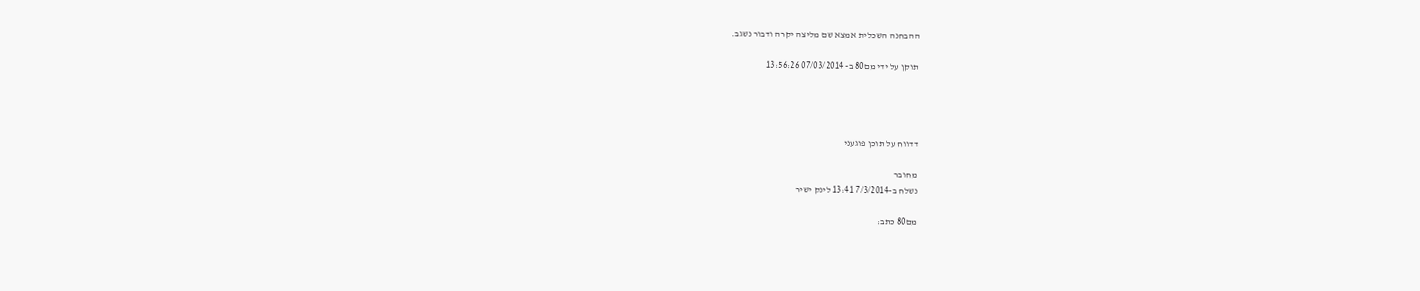ההבחנה השכלית אמצא שם מליצה יקרה ודבור נשגב.

תוקן על ידי מם80 ב- 07/03/2014 13:56:26




דדווח על תוכן פוגעני

מחובר
נשלח ב-7/3/2014 13:41 לינק ישיר

מם80 כתב: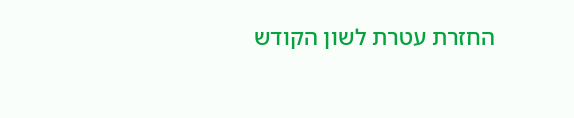החזרת עטרת לשון הקודש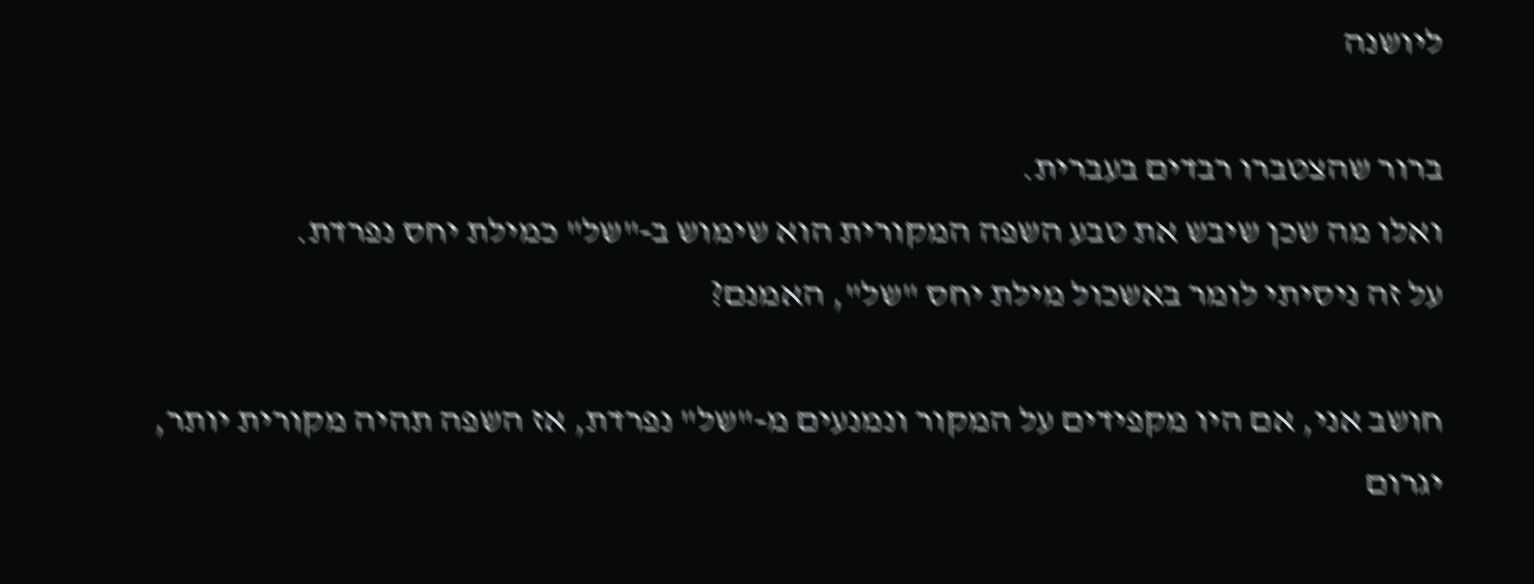ליושנה

ברור שהצטברו רבדים בעברית.
ואלו מה שכן שיבש את טבע השפה המקורית הוא שימוש ב-"של" כמילת יחס נפרדת.
על זה ניסיתי לומר באשכול מילת יחס "של", האמנם?

חושב אני, אם היו מקפידים על המקור ונמנעים מ-"של" נפרדת, אז השפה תהיה מקורית יותר, יגרום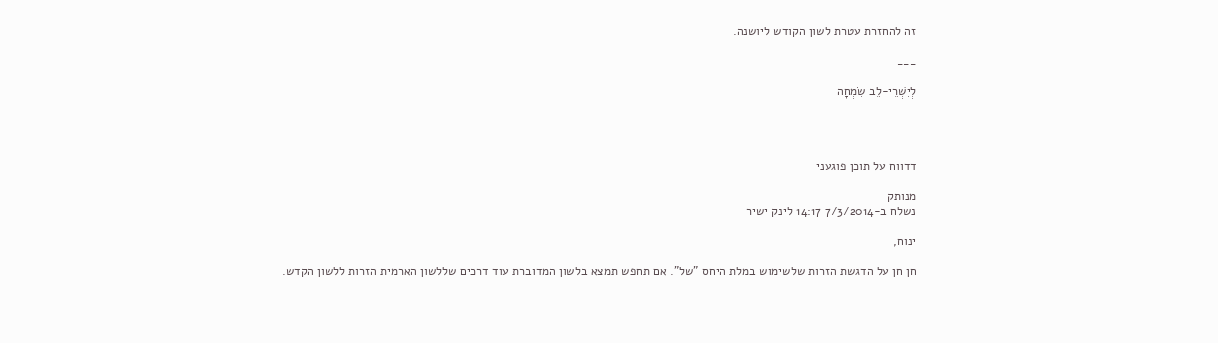זה להחזרת עטרת לשון הקודש ליושנה.

___

לְיִשְׁרֵי-לֵב שִׂמְחָה




דדווח על תוכן פוגעני

מנותק
נשלח ב-7/3/2014 14:17 לינק ישיר

ינוח,

חן חן על הדגשת הזרות שלשימוש במלת היחס "של". אם תחפש תמצא בלשון המדוברת עוד דרכים שללשון הארמית הזרות ללשון הקדש.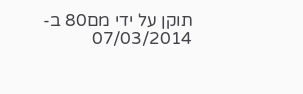תוקן על ידי מם80 ב- 07/03/2014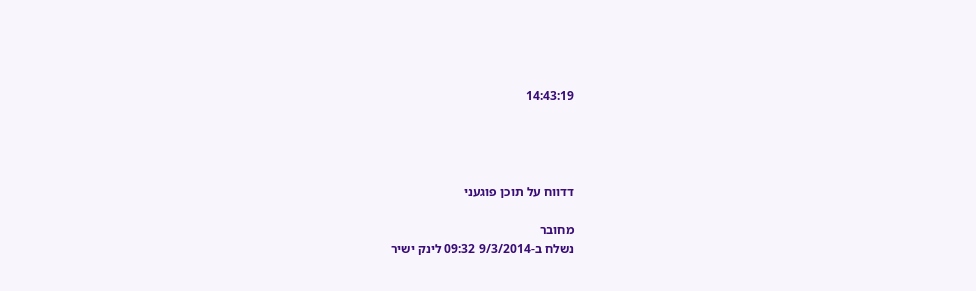14:43:19




דדווח על תוכן פוגעני

מחובר
נשלח ב-9/3/2014 09:32 לינק ישיר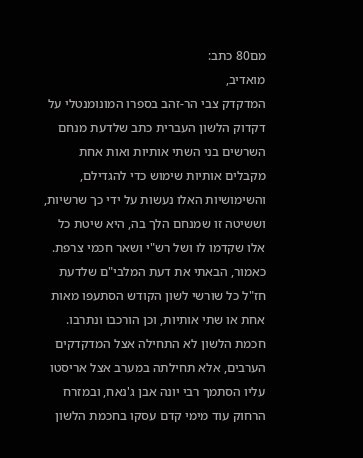מם80 כתב:
מואדיב,
המדקדק צבי הר-זהב בספרו המונומנטלי על דקדוק הלשון העברית כתב שלדעת מנחם השרשים בני השתי אותיות ואות אחת מקבלים אותיות שימוש כדי להגדילם, והשימושיות האלו נעשות על ידי כך שרשיות, וששיטה זו שמנחם הלך בה, היא שיטת כל אלו שקדמו לו ושל רש"י ושאר חכמי צרפת. כאמור, הבאתי את דעת המלבי"ם שלדעת חז"ל כל שורשי לשון הקודש הסתעפו מאות אחת או שתי אותיות, וכן הורכבו ונתרבו.
חכמת הלשון לא התחילה אצל המדקדקים הערבים, אלא תחילתה במערב אצל אריסטו עליו הסתמך רבי יונה אבן ג'נאח, ובמזרח הרחוק עוד מימי קדם עסקו בחכמת הלשון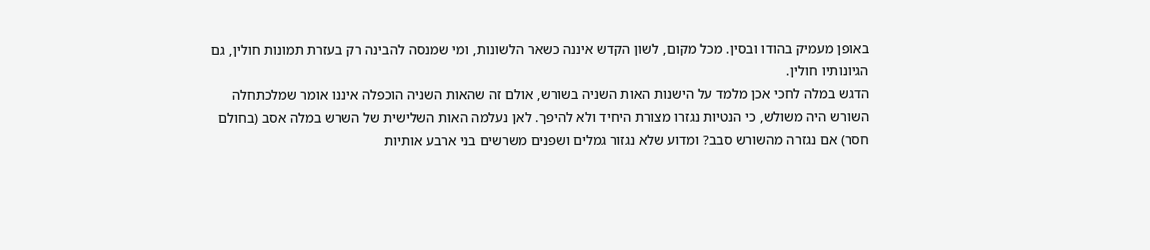באופן מעמיק בהודו ובסין. מכל מקום, לשון הקדש איננה כשאר הלשונות, ומי שמנסה להבינה רק בעזרת תמונות חולין, גם הגיונותיו חולין.
הדגש במלה לחכי אכן מלמד על הישנות האות השניה בשורש, אולם זה שהאות השניה הוכפלה איננו אומר שמלכתחלה השורש היה משולש, כי הנטיות נגזרו מצורת היחיד ולא להיפך. לאן נעלמה האות השלישית של השרש במלה אסב (בחולם חסר) אם נגזרה מהשורש סבב? ומדוע שלא נגזור גמלים ושפנים משרשים בני ארבע אותיות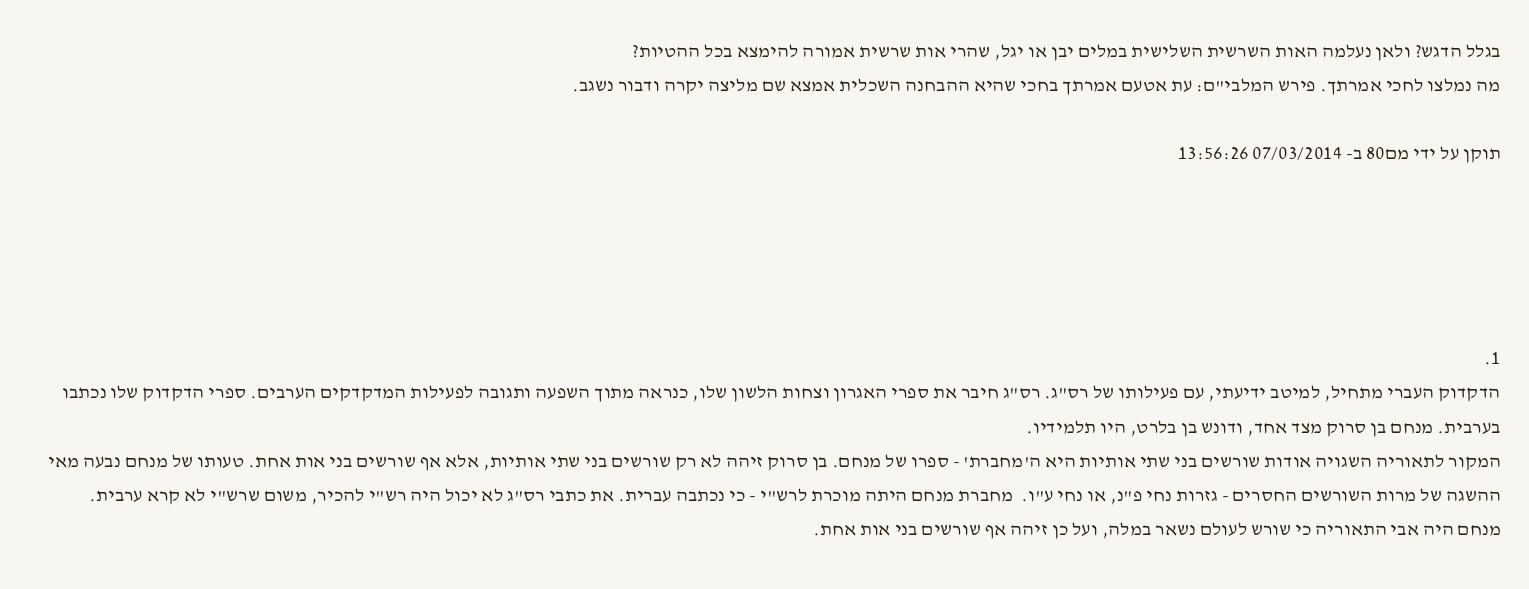בגלל הדגש? ולאן נעלמה האות השרשית השלישית במלים יבן או יגל, שהרי אות שרשית אמורה להימצא בכל ההטיות?
מה נמלצו לחכי אמרתך. פירש המלבי"ם: עת אטעם אמרתך בחכי שהיא ההבחנה השכלית אמצא שם מליצה יקרה ודבור נשגב.

תוקן על ידי מם80 ב- 07/03/2014 13:56:26





1.
הדקדוק העברי מתחיל, למיטב ידיעתי, עם פעילותו של רס"ג. רס"ג חיבר את ספרי האגרון וצחות הלשון שלו, כנראה מתוך השפעה ותגובה לפעילות המדקדקים הערבים. ספרי הדקדוק שלו נכתבו בערבית. מנחם בן סרוק מצד אחד, ודונש בן בלרט, היו תלמידיו.
המקור לתאוריה השגויה אודות שורשים בני שתי אותיות היא ה'מחברת' - ספרו של מנחם. בן סרוק זיהה לא רק שורשים בני שתי אותיות, אלא אף שורשים בני אות אחת. טעותו של מנחם נבעה מאי ההשגה של מרות השורשים החסרים - גזרות נחי פ"נ, או נחי ע"ו.  מחברת מנחם היתה מוכרת לרש"י - כי נכתבה עברית. את כתבי רס"ג לא יכול היה רש"י להכיר, משום שרש"י לא קרא ערבית.
מנחם היה אבי התאוריה כי שורש לעולם נשאר במלה, ועל כן זיהה אף שורשים בני אות אחת.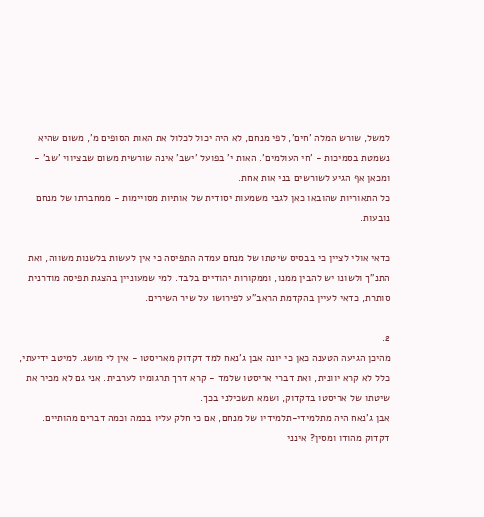למשל, שורש המלה 'חים', לפי מנחם, לא היה יכול לכלול את האות הסופים מ', משום שהיא נשמטת בסמיכות - 'חי העולמים'. האות י' בפועל 'ישב' אינה שורשית משום שבציווי 'שב' - ומכאן אף הגיע לשורשים בני אות אחת.
כל התאוריות שהובאו כאן לגבי משמעות יסודית של אותיות מסויימות - ממחברתו של מנחם נובעות.

כדאי אולי לציין כי בבסיס שיטתו של מנחם עמדה התפיסה כי אין לעשות בלשנות משווה, ואת התנ"ך ולשונו יש להבין ממנו, וממקורות יהודיים בלבד. למי שמעוניין בהצגת תפיסה מודרנית סותרת, כדאי לעיין בהקדמת הראב"ע לפירושו על שיר השירים.

2.
מהיכן הגיעה הטענה כאן כי יונה אבן ג'נאח למד דקדוק מאריסטו - אין לי מושג. למיטב ידיעתי, כלל לא קרא יוונית, ואת דברי אריסטו שלמד - קרא דרך תרגומיו לערבית. אני גם לא מכיר את שיטתו של אריסטו בדקדוק, ושמא תשכילני בכך.
אבן ג'נאח היה מתלמידי-תלמידיו של מנחם, אם כי חלק עליו בכמה וכמה דברים מהותיים.
דקדוק מהודו ומסין? אינני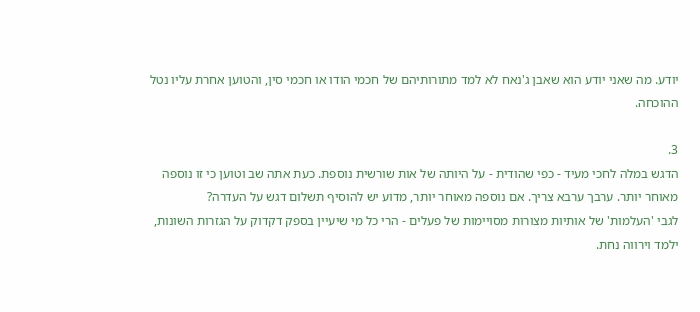יודע. מה שאני יודע הוא שאבן ג'נאח לא למד מתורותיהם של חכמי הודו או חכמי סין, והטוען אחרת עליו נטל ההוכחה.

3.
הדגש במלה לחכי מעיד - כפי שהודית - על היותה של אות שורשית נוספת. כעת אתה שב וטוען כי זו נוספה מאוחר יותר. ערבך ערבא צריך. אם נוספה מאוחר יותר, מדוע יש להוסיף תשלום דגש על העדרה?
לגבי 'העלמות' של אותיות מצורות מסויימות של פעלים - הרי כל מי שיעיין בספק דקדוק על הגזרות השונות, ילמד וירווה נחת.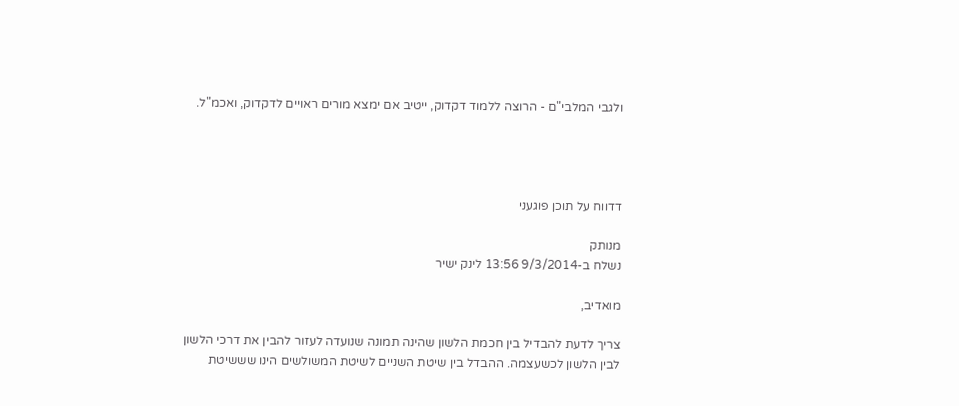ולגבי המלבי"ם - הרוצה ללמוד דקדוק, ייטיב אם ימצא מורים ראויים לדקדוק, ואכמ"ל.




דדווח על תוכן פוגעני

מנותק
נשלח ב-9/3/2014 13:56 לינק ישיר

מואדיב,

צריך לדעת להבדיל בין חכמת הלשון שהינה תמונה שנועדה לעזור להבין את דרכי הלשון לבין הלשון לכשעצמה. ההבדל בין שיטת השניים לשיטת המשולשים הינו שששיטת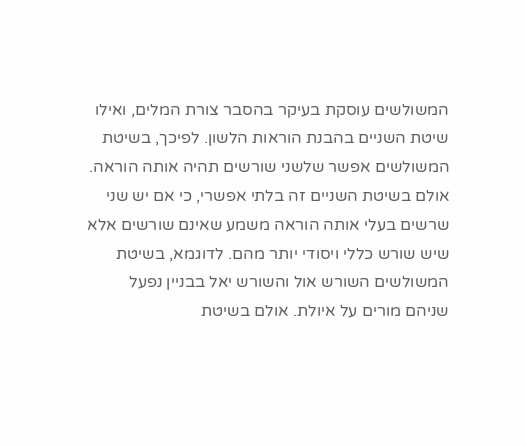המשולשים עוסקת בעיקר בהסבר צורת המלים, ואילו שיטת השניים בהבנת הוראות הלשון. לפיכך, בשיטת המשולשים אפשר שלשני שורשים תהיה אותה הוראה. אולם בשיטת השניים זה בלתי אפשרי, כי אם יש שני שרשים בעלי אותה הוראה משמע שאינם שורשים אלא שיש שורש כללי ויסודי יותר מהם. לדוגמא, בשיטת המשולשים השורש אול והשורש יאל בבניין נפעל שניהם מורים על איולת. אולם בשיטת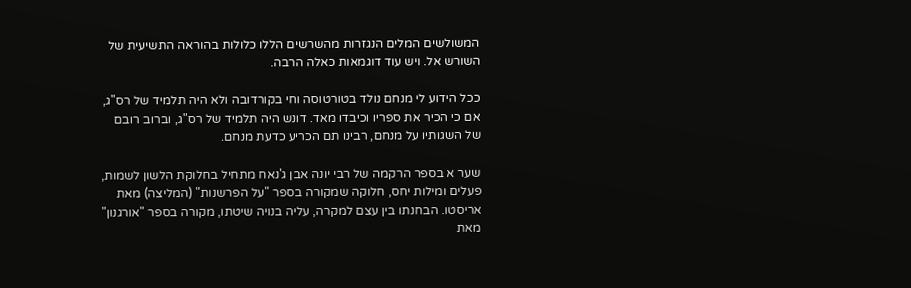המשולשים המלים הנגזרות מהשרשים הללו כלולות בהוראה התשיעית של השורש אל. ויש עוד דוגמאות כאלה הרבה.

ככל הידוע לי מנחם נולד בטורטוסה וחי בקורדובה ולא היה תלמיד של רס"ג, אם כי הכיר את ספריו וכיבדו מאד. דונש היה תלמיד של רס"ג, וברוב רובם של השגותיו על מנחם, רבינו תם הכריע כדעת מנחם.

שער א בספר הרקמה של רבי יונה אבן ג'נאח מתחיל בחלוקת הלשון לשמות, פעלים ומילות יחס, חלוקה שמקורה בספר "על הפרשנות" (המליצה) מאת אריסטו. הבחנתו בין עצם למקרה, עליה בנויה שיטתו, מקורה בספר "אורגנון" מאת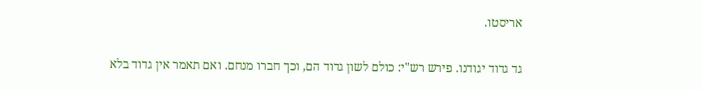אריסטו.

גד גדוד יגודנו. פירש רש"י: כולם לשון גדוד הם, וכך חברו מנחם. ואם תאמר אין גדוד בלא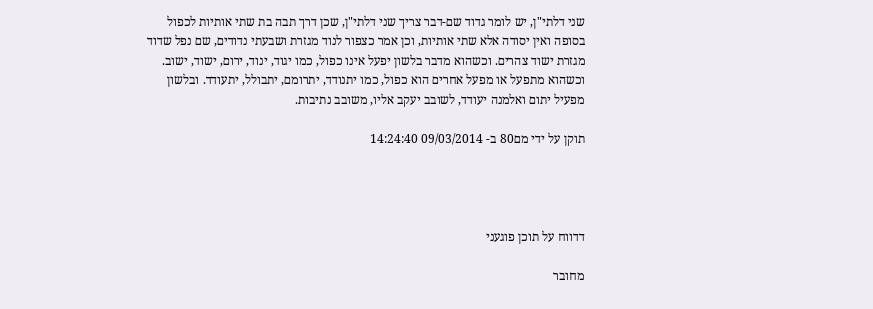שני דלתי"ן, יש לומר גדוד שם-דבר צריך שני דלתי"ן, שכן דרך תבה בת שתי אותיות לכפול בסופה ואין יסודה אלא שתי אותיות, וכן אמר כצפור לנוד מגזרת ושבעתי נדודים, שם נפל שדוד מגזרת ישוד צהרים. וכשהוא מדבר בלשון יפעל אינו כפול, כמו יגוד, ינוד, ירום, ישוד, ישוב. וכשהוא מתפעל או מפעל אחרים הוא כפול, כמו יתנודד, יתרומם, יתבולל, יתעודד. ובלשון מפעיל יתום ואלמנה יעודד, לשובב יעקב אליו, משובב נתיבות.

תוקן על ידי מם80 ב- 09/03/2014 14:24:40




דדווח על תוכן פוגעני

מחובר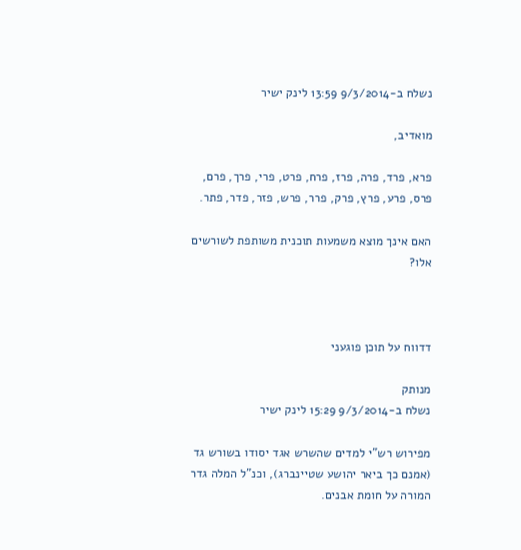נשלח ב-9/3/2014 13:59 לינק ישיר

מואדיב,

פרא, פרד, פרה, פרז, פרח, פרט, פרי, פרך, פרם, פרס, פרע, פרץ, פרק, פרר, פרש, פזר, פדר, פתר.

האם אינך מוצא משמעות תוכנית משותפת לשורשים אלו?



דדווח על תוכן פוגעני

מנותק
נשלח ב-9/3/2014 15:29 לינק ישיר

מפירוש רש"י למדים שהשרש אגד יסודו בשורש גד (אמנם כך ביאר יהושע שטיינברג), וכנ"ל המלה גדר המורה על חומת אבנים.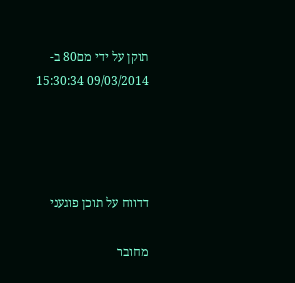תוקן על ידי מם80 ב- 09/03/2014 15:30:34




דדווח על תוכן פוגעני

מחובר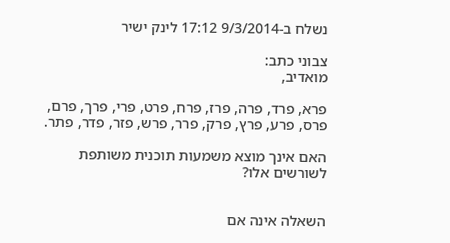נשלח ב-9/3/2014 17:12 לינק ישיר

צבוני כתב:
מואדיב,

פרא, פרד, פרה, פרז, פרח, פרט, פרי, פרך, פרם, פרס, פרע, פרץ, פרק, פרר, פרש, פזר, פדר, פתר.

האם אינך מוצא משמעות תוכנית משותפת לשורשים אלו?


השאלה אינה אם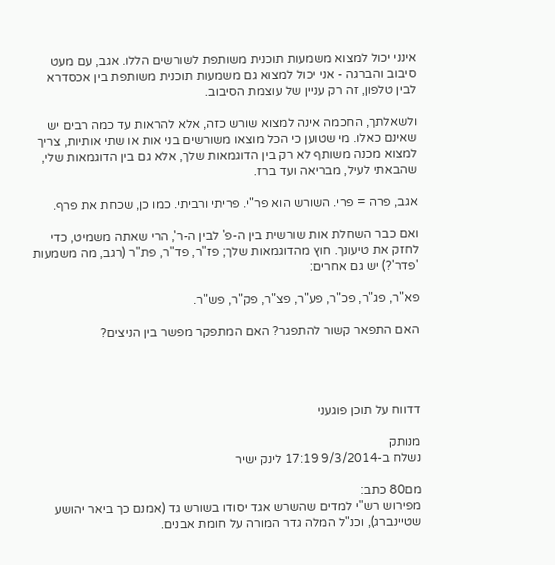אינני יכול למצוא משמעות תוכנית משותפת לשורשים הללו. אגב, עם מעט סיבוב והברגה - אני יכול למצוא גם משמעות תוכנית משותפת בין אכסדרא לבין טלפון, זה רק עניין של עוצמת הסיבוב.

ולשאלתך, החכמה אינה למצוא שורש כזה, אלא להראות עד כמה רבים יש שאינם כאלו. מי שטוען כי הכל מוצאו משורשים בני אות או שתי אותיות, צריך למצוא מכנה משותף לא רק בין הדוגמאות שלך, אלא גם בין הדוגמאות שלי, שהבאתי לעיל, מבריאה ועד ברז.

אגב, פרה = פרי. השורש הוא פר"י. פריתי ורביתי. כמו כן, שכחת את פרף.

ואם כבר השחלת אות שורשית בין ה-פ' לבין ה-ר', הרי שאתה משמיט, כדי לחזק את טיעונך. חוץ מהדוגמאות שלך; פז"ר, פד"ר, פת"ר (רגב, מה משמעות 'פדר'?) יש גם אחרים:

פא"ר, פג"ר, פכ"ר, פע"ר, פצ"ר, פק"ר, פש"ר.

האם התפאר קשור להתפגר? האם המתפקר מפשר בין הניצים?




דדווח על תוכן פוגעני

מנותק
נשלח ב-9/3/2014 17:19 לינק ישיר

מם80 כתב:
מפירוש רש"י למדים שהשרש אגד יסודו בשורש גד (אמנם כך ביאר יהושע שטיינברג), וכנ"ל המלה גדר המורה על חומת אבנים.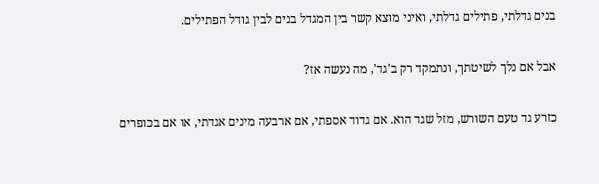בנים גדלתי, פתילים גדלתי, ואיני מוצא קשר בין המגדל בנים לבין גודל הפתילים.

אבל אם נלך לשיטתך, ונתמקד רק ב'גד', מה נעשה אז?

כזרע גד טעם השורש, מזל שגד הוא. אם גדוד אספתי, אם ארבעה מינים אגדתי, או אם בכופרים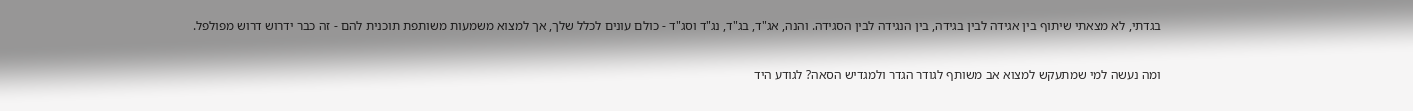בגדתי, לא מצאתי שיתוף בין אגידה לבין בגידה, בין הנגידה לבין הסגידה. והנה, אג"ד, בג"ד, נג"ד וסג"ד - כולם עונים לכלל שלך, אך למצוא משמעות משותפת תוכנית להם - זה כבר ידרוש דרוש מפולפל.

ומה נעשה למי שמתעקש למצוא אב משותף לגודר הגדר ולמגדיש הסאה? לגודע היד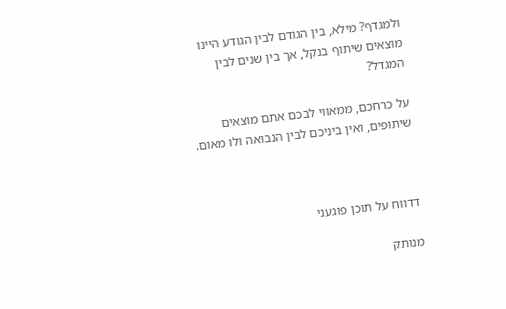ולמגדף? מילא, בין הגודם לבין הגודע היינו מוצאים שיתוף בנקל, אך בין שנים לבין המגדל?

על כרחכם, ממאווי לבכם אתם מוצאים שיתופים, ואין ביניכם לבין הנבואה ולו מאום.



דדווח על תוכן פוגעני

מנותק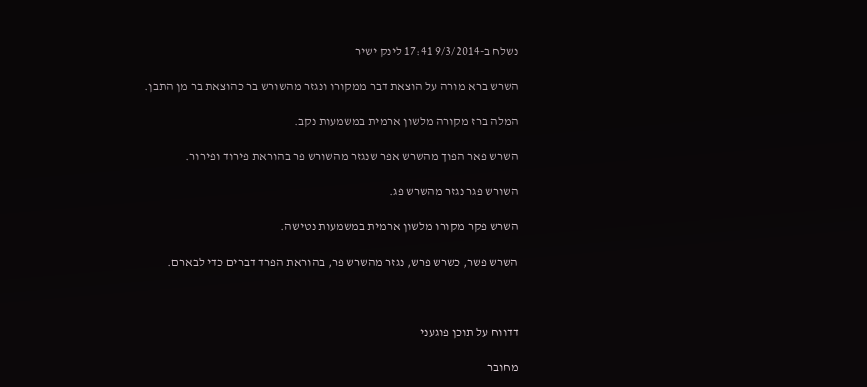נשלח ב-9/3/2014 17:41 לינק ישיר

השרש ברא מורה על הוצאת דבר ממקורו ונגזר מהשורש בר כהוצאת בר מן התבן.

המלה ברז מקורה מלשון ארמית במשמעות נקב.

השרש פאר הפוך מהשרש אפר שנגזר מהשורש פר בהוראת פירוד ופירור.

השורש פגר נגזר מהשרש פג.

השרש פקר מקורו מלשון ארמית במשמעות נטישה.

השרש פשר, כשרש פרש, נגזר מהשרש פר, בהוראת הפרד דברים כדי לבארם.



דדווח על תוכן פוגעני

מחובר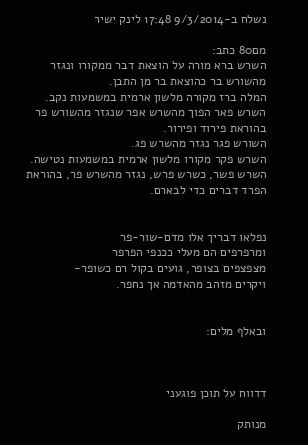נשלח ב-9/3/2014 17:48 לינק ישיר

מם80 כתב:
השרש ברא מורה על הוצאת דבר ממקורו ונגזר מהשורש בר כהוצאת בר מן התבן.
המלה ברז מקורה מלשון ארמית במשמעות נקב.
השרש פאר הפוך מהשרש אפר שנגזר מהשורש פר בהוראת פירוד ופירור.
השורש פגר נגזר מהשרש פג.
השרש פקר מקורו מלשון ארמית במשמעות נטישה.
השרש פשר, כשרש פרש, נגזר מהשרש פר, בהוראת הפרד דברים כדי לבארם.


נפלאו דבריך אלו מדם-שור-פר
ומרפרפים הם מעלי ככנפי הפרפר
מצפצפים בצופר, גועים בקול רם כשופר-
ויקרים מזהב מהאדמה אך נחפר.


ובאלף מלים:



דדווח על תוכן פוגעני

מנותק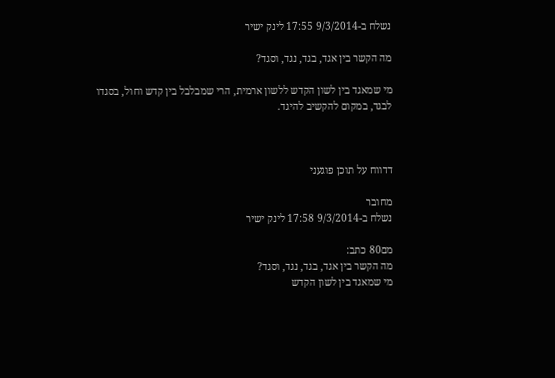נשלח ב-9/3/2014 17:55 לינק ישיר

מה הקשר בין אגד, בגד, נגד, וסגד?

מי שמאגד בין לשון הקדש ללשון ארמית, הרי שמבלבל בין קדש וחול, בסגדו לבגד, במקום להקשיב להיגד.



דדווח על תוכן פוגעני

מחובר
נשלח ב-9/3/2014 17:58 לינק ישיר

מם80 כתב:
מה הקשר בין אגד, בגד, נגד, וסגד?
מי שמאגד בין לשון הקדש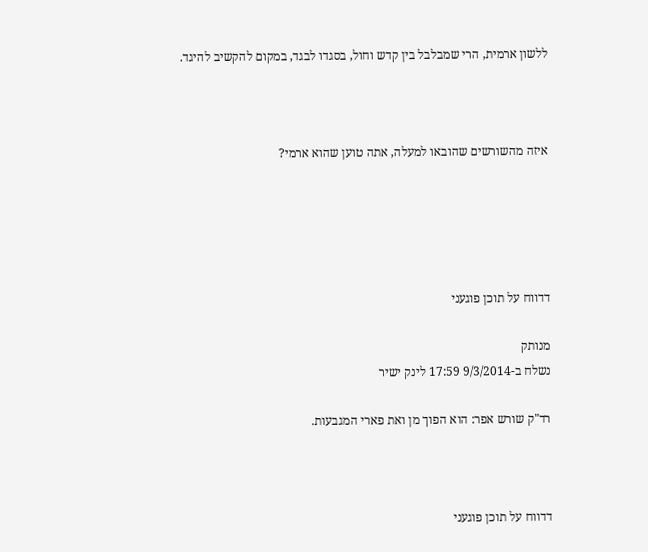ללשון ארמית, הרי שמבלבל בין קדש וחול, בסגדו לבגד, במקום להקשיב להיגד.



איזה מהשורשים שהובאו למעלה, אתה טוען שהוא ארמי?





דדווח על תוכן פוגעני

מנותק
נשלח ב-9/3/2014 17:59 לינק ישיר

רד"ק שורש אפר: הוא הפוך מן ואת פארי המגבעות.



דדווח על תוכן פוגעני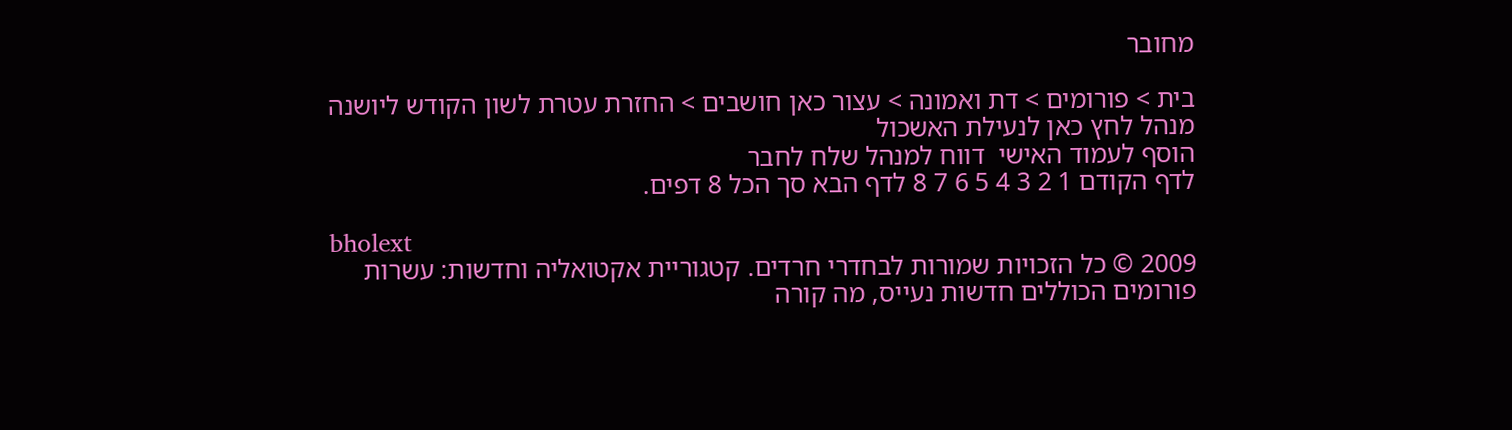מחובר

בית > פורומים > דת ואמונה > עצור כאן חושבים > החזרת עטרת לשון הקודש ליושנה
מנהל לחץ כאן לנעילת האשכול
הוסף לעמוד האישי  דווח למנהל שלח לחבר
לדף הקודם 1 2 3 4 5 6 7 8 לדף הבא סך הכל 8 דפים.

bholext
2009 © כל הזכויות שמורות לבחדרי חרדים. קטגוריית אקטואליה וחדשות: עשרות פורומים הכוללים חדשות נעייס, מה קורה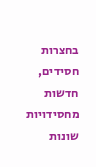בחצרות חסידים, חדשות מחסידויות שונות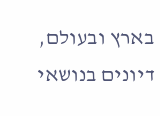בארץ ובעולם, דיונים בנושאי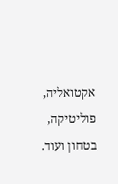אקטואליה, פוליטיקה, בטחון ועוד.